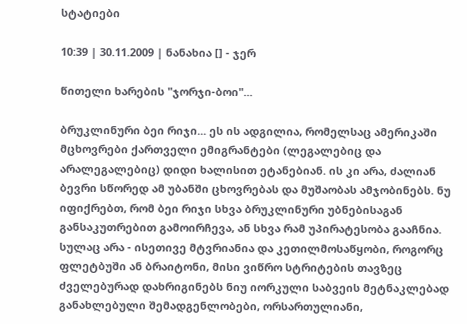სტატიები

10:39 | 30.11.2009 | ნანახია [] - ჯერ

წითელი ხარების "ჯორჯი-ბოი"...

ბრუკლინური ბეი რიჯი... ეს ის ადგილია, რომელსაც ამერიკაში მცხოვრები ქართველი ემიგრანტები (ლეგალებიც და არალეგალებიც) დიდი ხალისით ეტანებიან. ის კი არა, ძალიან ბევრი სწორედ ამ უბანში ცხოვრებას და მუშაობას ამჯობინებს. ნუ იფიქრებთ, რომ ბეი რიჯი სხვა ბრუკლინური უბნებისაგან განსაკუთრებით გამოირჩევა, ან სხვა რამ უპირატესობა გააჩნია. სულაც არა - ისეთივე მტვრიანია და კეთილმოსაწყობი, როგორც ფლეტბუში ან ბრაიტონი, მისი ვიწრო სტრიტების თავზეც ძველებურად დახრიგინებს ნიუ იორკული საბვეის მეტნაკლებად განახლებული შემადგენლობები, ორსართულიანი,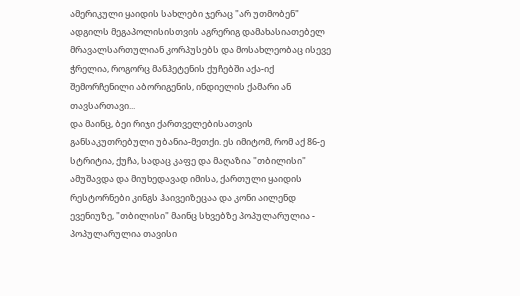ამერიკული ყაიდის სახლები ჯერაც "არ უთმობენ" ადგილს მეგაპოლისისთვის აგრერიგ დამახასიათებელ მრავალსართულიან კორპუსებს და მოსახლეობაც ისევე ჭრელია, როგორც მანჰეტენის ქუჩებში აქა-იქ შემორჩენილი აბორიგენის, ინდიელის ქამარი ან თავსართავი...
და მაინც, ბეი რიჯი ქართველებისათვის განსაკუთრებული უბანია-მეთქი. ეს იმიტომ, რომ აქ 86-ე სტრიტია, ქუჩა, სადაც კაფე და მაღაზია "თბილისი" ამუშავდა და მიუხედავად იმისა, ქართული ყაიდის რესტორნები კინგს ჰაივეიზეცაა და კონი აილენდ ევენიუზე, "თბილისი" მაინც სხვებზე პოპულარულია - პოპულარულია თავისი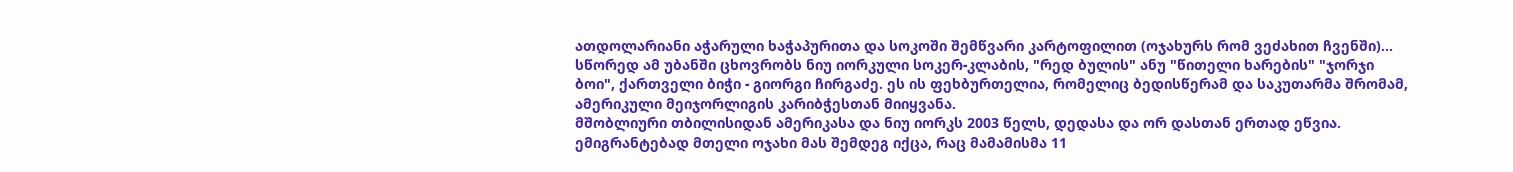ათდოლარიანი აჭარული ხაჭაპურითა და სოკოში შემწვარი კარტოფილით (ოჯახურს რომ ვეძახით ჩვენში)...
სწორედ ამ უბანში ცხოვრობს ნიუ იორკული სოკერ-კლაბის, "რედ ბულის" ანუ "წითელი ხარების" "ჯორჯი ბოი", ქართველი ბიჭი - გიორგი ჩირგაძე. ეს ის ფეხბურთელია, რომელიც ბედისწერამ და საკუთარმა შრომამ, ამერიკული მეიჯორლიგის კარიბჭესთან მიიყვანა.
მშობლიური თბილისიდან ამერიკასა და ნიუ იორკს 2003 წელს, დედასა და ორ დასთან ერთად ეწვია. ემიგრანტებად მთელი ოჯახი მას შემდეგ იქცა, რაც მამამისმა 11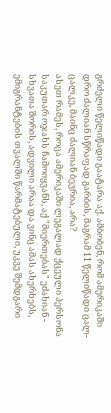გრძელი წელიწადი გაატარა აქ. ამბობენ, რომ ამერიკაში დრო ძალიან სწრაფად გარბის, მაგრამ 11 წელიწადი ცალ-ცალკე, მაინც ძალიან ბევრია, არა?
ასეთ რამეს, როცა ამერიკაში ლეგალად ქცეული პერსონა საკუთარ ოჯახს ჩამოიყვანს, აქ "მიერთებას" ეძახიან - სხვათა შორის, ადვილი არაა და ვინც ამას ახერხებს, ემიგრანტების თვალში წარმატებული, უკვე შემდგარი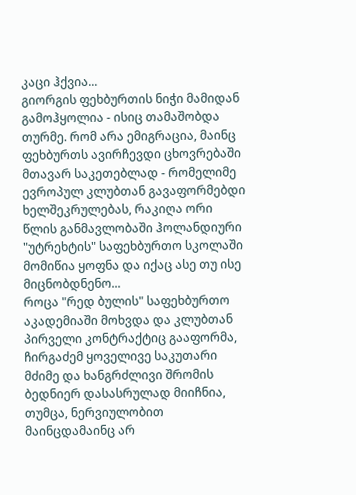კაცი ჰქვია...
გიორგის ფეხბურთის ნიჭი მამიდან გამოჰყოლია - ისიც თამაშობდა თურმე. რომ არა ემიგრაცია, მაინც ფეხბურთს ავირჩევდი ცხოვრებაში მთავარ საკეთებლად - რომელიმე ევროპულ კლუბთან გავაფორმებდი ხელშეკრულებას, რაკიღა ორი წლის განმავლობაში ჰოლანდიური "უტრეხტის" საფეხბურთო სკოლაში მომიწია ყოფნა და იქაც ასე თუ ისე მიცნობდნენო...
როცა "რედ ბულის" საფეხბურთო აკადემიაში მოხვდა და კლუბთან პირველი კონტრაქტიც გააფორმა, ჩირგაძემ ყოველივე საკუთარი მძიმე და ხანგრძლივი შრომის ბედნიერ დასასრულად მიიჩნია, თუმცა, ნერვიულობით მაინცდამაინც არ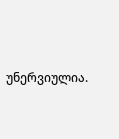უნერვიულია.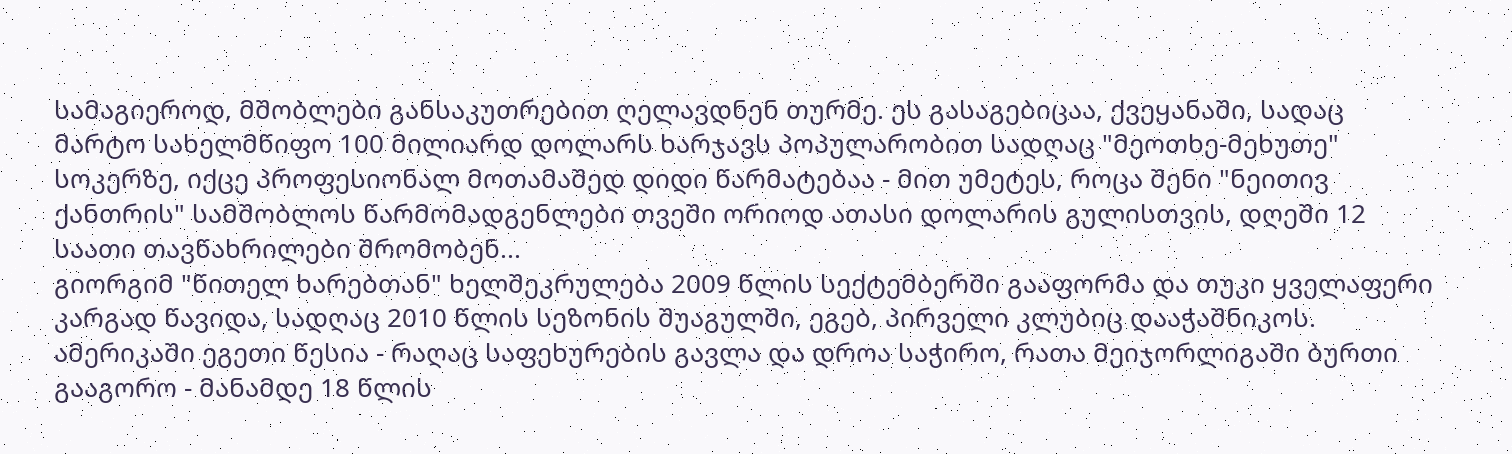სამაგიეროდ, მშობლები განსაკუთრებით ღელავდნენ თურმე. ეს გასაგებიცაა, ქვეყანაში, სადაც მარტო სახელმწიფო 100 მილიარდ დოლარს ხარჯავს პოპულარობით სადღაც "მეოთხე-მეხუთე" სოკერზე, იქცე პროფესიონალ მოთამაშედ დიდი წარმატებაა - მით უმეტეს, როცა შენი "ნეითივ ქანთრის" სამშობლოს წარმომადგენლები თვეში ორიოდ ათასი დოლარის გულისთვის, დღეში 12 საათი თავწახრილები შრომობენ...
გიორგიმ "წითელ ხარებთან" ხელშეკრულება 2009 წლის სექტემბერში გააფორმა და თუკი ყველაფერი კარგად წავიდა, სადღაც 2010 წლის სეზონის შუაგულში, ეგებ, პირველი კლუბიც დააჭაშნიკოს. ამერიკაში ეგეთი წესია - რაღაც საფეხურების გავლა და დროა საჭირო, რათა მეიჯორლიგაში ბურთი გააგორო - მანამდე 18 წლის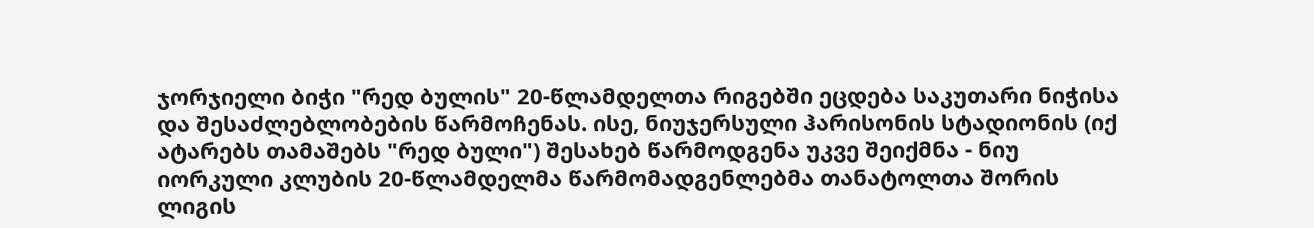ჯორჯიელი ბიჭი "რედ ბულის" 20-წლამდელთა რიგებში ეცდება საკუთარი ნიჭისა და შესაძლებლობების წარმოჩენას. ისე, ნიუჯერსული ჰარისონის სტადიონის (იქ ატარებს თამაშებს "რედ ბული") შესახებ წარმოდგენა უკვე შეიქმნა - ნიუ იორკული კლუბის 20-წლამდელმა წარმომადგენლებმა თანატოლთა შორის ლიგის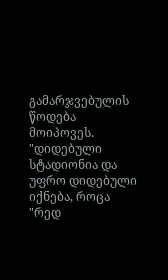გამარჯვებულის წოდება მოიპოვეს.
"დიდებული სტადიონია და უფრო დიდებული იქნება, როცა "რედ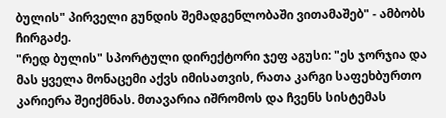ბულის" პირველი გუნდის შემადგენლობაში ვითამაშებ" - ამბობს ჩირგაძე.
"რედ ბულის" სპორტული დირექტორი ჯეფ აგუსი: "ეს ჯორჯია და მას ყველა მონაცემი აქვს იმისათვის, რათა კარგი საფეხბურთო კარიერა შეიქმნას. მთავარია იშრომოს და ჩვენს სისტემას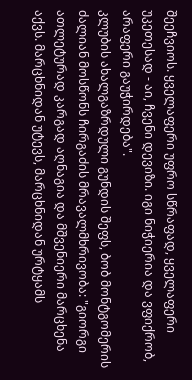შეეჩვიოს. ყველაფერი უფრო სწრაფად, ყველაფერი უკეთესად - აი, ჩვენი დევიზი. იგი ნიჭიერია და ვფიქრობ, არაფერი გაუჭირდება".
კლუბის ახალგაზრდული გუნდის შეფს, ბობ მონტგომერის ძალიან მოსწონს ჩირგაძის მრავალმხრივობა: "გიორგი ათლეტურად კარგად აღნაგია და მშვენიერი მარცხენა აქვს. მარცხნიდან უტევს, მარცხნიდან ურტყამს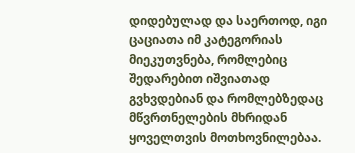დიდებულად და საერთოდ, იგი ცაციათა იმ კატეგორიას მიეკუთვნება, რომლებიც შედარებით იშვიათად გვხვდებიან და რომლებზედაც მწვრთნელების მხრიდან ყოველთვის მოთხოვნილებაა.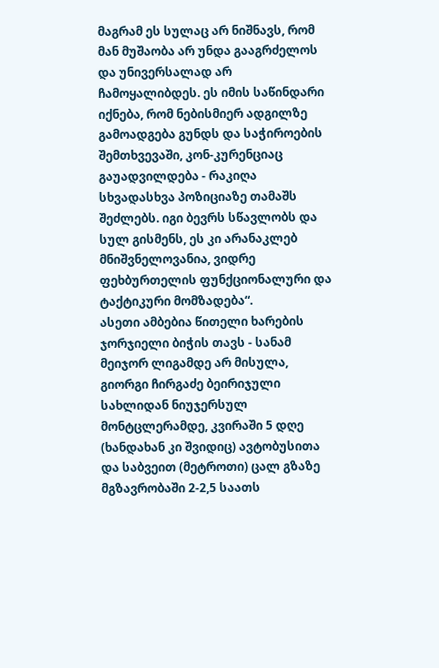მაგრამ ეს სულაც არ ნიშნავს, რომ მან მუშაობა არ უნდა გააგრძელოს და უნივერსალად არ ჩამოყალიბდეს. ეს იმის საწინდარი იქნება, რომ ნებისმიერ ადგილზე გამოადგება გუნდს და საჭიროების შემთხვევაში, კონ-კურენციაც გაუადვილდება - რაკიღა სხვადასხვა პოზიციაზე თამაშს შეძლებს. იგი ბევრს სწავლობს და სულ გისმენს, ეს კი არანაკლებ მნიშვნელოვანია, ვიდრე ფეხბურთელის ფუნქციონალური და ტაქტიკური მომზადება“.
ასეთი ამბებია წითელი ხარების ჯორჯიელი ბიჭის თავს - სანამ მეიჯორ ლიგამდე არ მისულა, გიორგი ჩირგაძე ბეირიჯული სახლიდან ნიუჯერსულ მონტცლერამდე, კვირაში 5 დღე (ხანდახან კი შვიდიც) ავტობუსითა და საბვეით (მეტროთი) ცალ გზაზე მგზავრობაში 2-2,5 საათს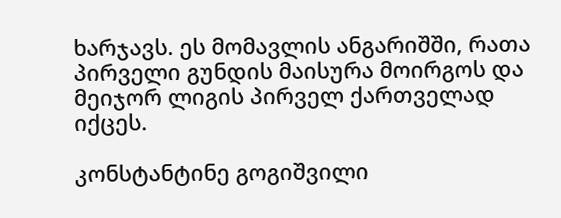ხარჯავს. ეს მომავლის ანგარიშში, რათა პირველი გუნდის მაისურა მოირგოს და მეიჯორ ლიგის პირველ ქართველად იქცეს.

კონსტანტინე გოგიშვილი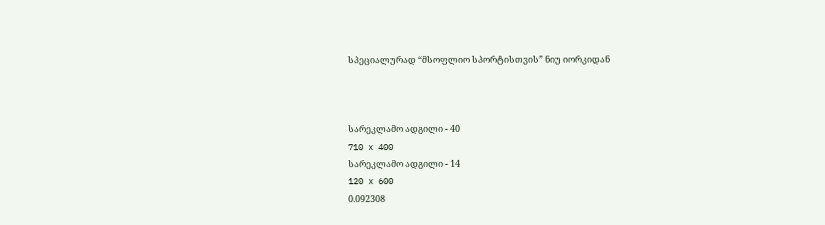სპეციალურად “მსოფლიო სპორტისთვის” ნიუ იორკიდან



სარეკლამო ადგილი - 40
710 x 400
სარეკლამო ადგილი - 14
120 x 600
0.092308